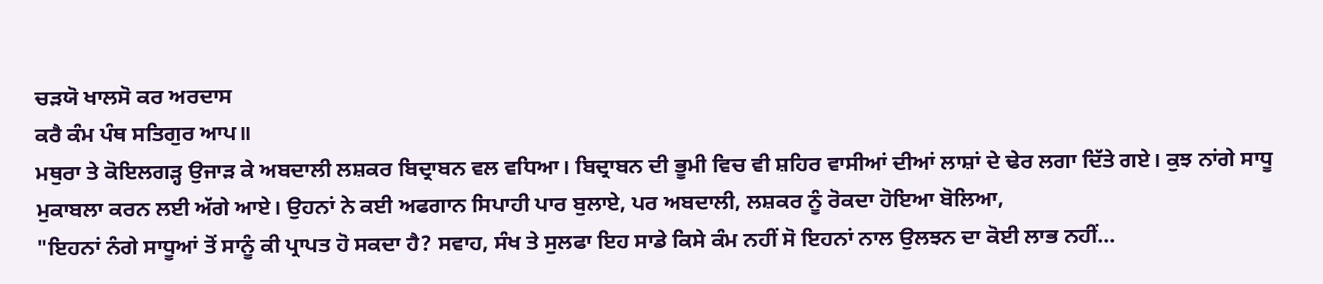ਚੜਯੋ ਖਾਲਸੋ ਕਰ ਅਰਦਾਸ
ਕਰੈ ਕੰਮ ਪੰਥ ਸਤਿਗੁਰ ਆਪ॥
ਮਥੁਰਾ ਤੇ ਕੋਇਲਗੜ੍ਹ ਉਜਾੜ ਕੇ ਅਬਦਾਲੀ ਲਸ਼ਕਰ ਬਿਦ੍ਰਾਬਨ ਵਲ ਵਧਿਆ। ਬਿਦ੍ਰਾਬਨ ਦੀ ਭੂਮੀ ਵਿਚ ਵੀ ਸ਼ਹਿਰ ਵਾਸੀਆਂ ਦੀਆਂ ਲਾਸ਼ਾਂ ਦੇ ਢੇਰ ਲਗਾ ਦਿੱਤੇ ਗਏ। ਕੁਝ ਨਾਂਗੇ ਸਾਧੂ ਮੁਕਾਬਲਾ ਕਰਨ ਲਈ ਅੱਗੇ ਆਏ। ਉਹਨਾਂ ਨੇ ਕਈ ਅਫਗਾਨ ਸਿਪਾਹੀ ਪਾਰ ਬੁਲਾਏ, ਪਰ ਅਬਦਾਲੀ, ਲਸ਼ਕਰ ਨੂੰ ਰੋਕਦਾ ਹੋਇਆ ਬੋਲਿਆ,
"ਇਹਨਾਂ ਨੰਗੇ ਸਾਧੂਆਂ ਤੋਂ ਸਾਨੂੰ ਕੀ ਪ੍ਰਾਪਤ ਹੋ ਸਕਦਾ ਹੈ? ਸਵਾਹ, ਸੰਖ ਤੇ ਸੁਲਫਾ ਇਹ ਸਾਡੇ ਕਿਸੇ ਕੰਮ ਨਹੀਂ ਸੋ ਇਹਨਾਂ ਨਾਲ ਉਲਝਨ ਦਾ ਕੋਈ ਲਾਭ ਨਹੀਂ...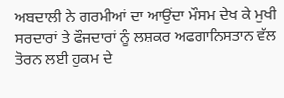ਅਬਦਾਲੀ ਨੇ ਗਰਮੀਆਂ ਦਾ ਆਉਂਦਾ ਮੌਸਮ ਦੇਖ ਕੇ ਮੁਖੀ ਸਰਦਾਰਾਂ ਤੇ ਫੌਜਦਾਰਾਂ ਨੂੰ ਲਸ਼ਕਰ ਅਫਗਾਨਿਸਤਾਨ ਵੱਲ ਤੋਰਨ ਲਈ ਹੁਕਮ ਦੇ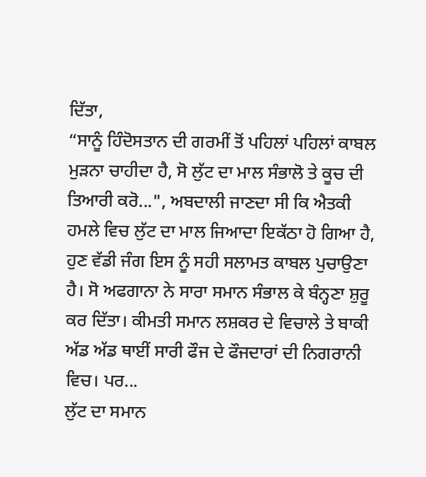ਦਿੱਤਾ,
“ਸਾਨੂੰ ਹਿੰਦੋਸਤਾਨ ਦੀ ਗਰਮੀਂ ਤੋਂ ਪਹਿਲਾਂ ਪਹਿਲਾਂ ਕਾਬਲ ਮੁੜਨਾ ਚਾਹੀਦਾ ਹੈ, ਸੋ ਲੁੱਟ ਦਾ ਮਾਲ ਸੰਭਾਲੋ ਤੇ ਕੂਚ ਦੀ ਤਿਆਰੀ ਕਰੋ...", ਅਬਦਾਲੀ ਜਾਣਦਾ ਸੀ ਕਿ ਐਤਕੀ ਹਮਲੇ ਵਿਚ ਲੁੱਟ ਦਾ ਮਾਲ ਜਿਆਦਾ ਇਕੱਠਾ ਹੋ ਗਿਆ ਹੈ, ਹੁਣ ਵੱਡੀ ਜੰਗ ਇਸ ਨੂੰ ਸਹੀ ਸਲਾਮਤ ਕਾਬਲ ਪੁਚਾਉਣਾ ਹੈ। ਸੋ ਅਫਗਾਨਾ ਨੇ ਸਾਰਾ ਸਮਾਨ ਸੰਭਾਲ ਕੇ ਬੰਨ੍ਹਣਾ ਸ਼ੁਰੂ ਕਰ ਦਿੱਤਾ। ਕੀਮਤੀ ਸਮਾਨ ਲਸ਼ਕਰ ਦੇ ਵਿਚਾਲੇ ਤੇ ਬਾਕੀ ਅੱਡ ਅੱਡ ਥਾਈਂ ਸਾਰੀ ਫੌਜ ਦੇ ਫੌਜਦਾਰਾਂ ਦੀ ਨਿਗਰਾਨੀ ਵਿਚ। ਪਰ...
ਲੁੱਟ ਦਾ ਸਮਾਨ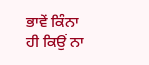ਭਾਵੇਂ ਕਿੰਨਾ ਹੀ ਕਿਉਂ ਨਾ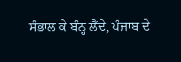ਸੰਭਾਲ ਕੇ ਬੰਨ੍ਹ ਲੈਂਦੇ, ਪੰਜਾਬ ਦੇ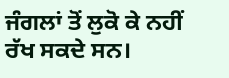ਜੰਗਲਾਂ ਤੋਂ ਲੁਕੋ ਕੇ ਨਹੀਂ ਰੱਖ ਸਕਦੇ ਸਨ।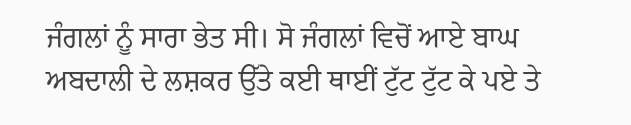ਜੰਗਲਾਂ ਨੂੰ ਸਾਰਾ ਭੇਤ ਸੀ। ਸੋ ਜੰਗਲਾਂ ਵਿਚੋਂ ਆਏ ਬਾਘ ਅਬਦਾਲੀ ਦੇ ਲਸ਼ਕਰ ਉੱਤੇ ਕਈ ਥਾਈਂ ਟੁੱਟ ਟੁੱਟ ਕੇ ਪਏ ਤੇ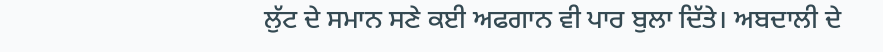ਲੁੱਟ ਦੇ ਸਮਾਨ ਸਣੇ ਕਈ ਅਫਗਾਨ ਵੀ ਪਾਰ ਬੁਲਾ ਦਿੱਤੇ। ਅਬਦਾਲੀ ਦੇ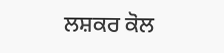ਲਸ਼ਕਰ ਕੋਲ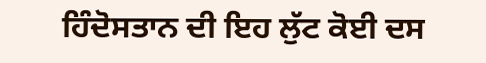ਹਿੰਦੋਸਤਾਨ ਦੀ ਇਹ ਲੁੱਟ ਕੋਈ ਦਸ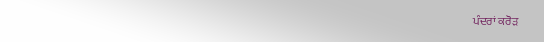ਪੰਦਰਾਂ ਕਰੋੜ